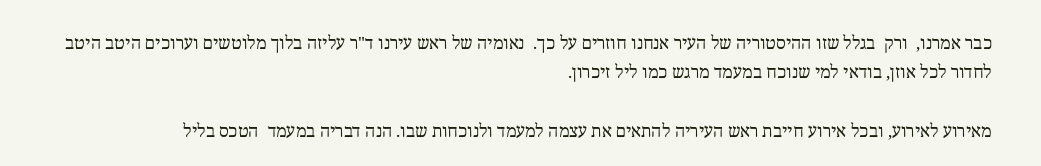כבר אמרנו,  ורק  בגלל שזו ההיסטוריה של העיר אנחנו חוזרים על כך.  נאומיה של ראש עירנו ד"ר עליזה בלוך מלוטשים וערוכים היטב היטב לחדור לכל אוזן, בודאי למי שנוכח במעמד מרגש כמו ליל זיכרון.

מאירוע לאירוע, ובכל אירוע חייבת ראש העיריה להתאים את עצמה למעמד ולנוכחות שבו. הנה דבריה במעמד  הטכס בליל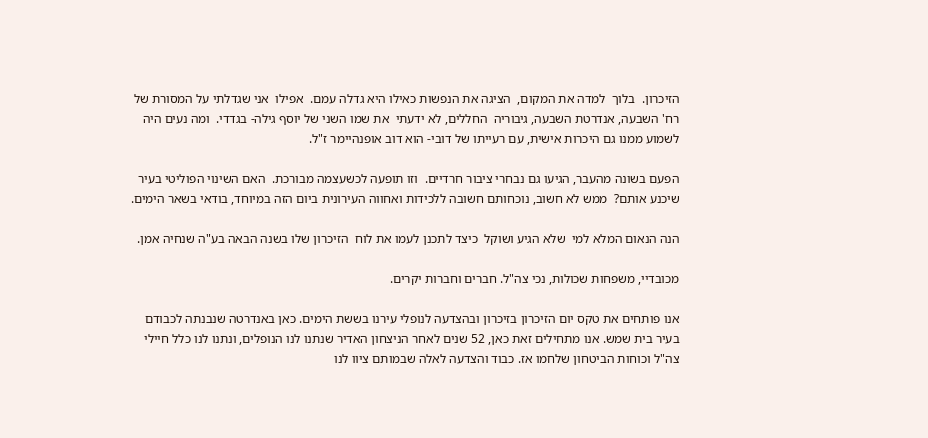הזיכרון.  בלוך  למדה את המקום,  הציגה את הנפשות כאילו היא גדלה עמם.  אפילו  אני שגדלתי על המסורת של רח' השבעה, אנדרטת השבעה, גיבוריה  החללים, לא ידעתי  את שמו השני של יוסף גילה- בגדדי.  ומה נעים היה לשמוע ממנו גם היכרות אישית, עם רעייתו של דובי- הוא דוב אופנהיימר ז"ל.

הפעם בשונה מהעבר, הגיעו גם נבחרי ציבור חרדיים.  וזו תופעה לכשעצמה מבורכת.  האם השינוי הפוליטי בעיר  שיכנע אותם?  ממש לא חשוב, נוכחותם חשובה ללכידות ואחווה העירונית ביום הזה במיוחד, בודאי בשאר הימים.

הנה הנאום המלא למי  שלא הגיע ושוקל  כיצד לתכנן לעמו את לוח  הזיכרון שלו בשנה הבאה בע"ה שנחיה אמן.

מכובדיי, משפחות שכולות, נכי צה"ל. חברים וחברות יקרים.

אנו פותחים את טקס יום הזיכרון בזיכרון ובהצדעה לנופלי עירנו בששת הימים. כאן באנדרטה שנבנתה לכבודם בעיר בית שמש. אנו מתחילים זאת כאן, 52 שנים לאחר הניצחון האדיר שנתנו לנו הנופלים, ונתנו לנו כלל חיילי צה"ל וכוחות הביטחון שלחמו אז. כבוד והצדעה לאלה שבמותם ציוו לנו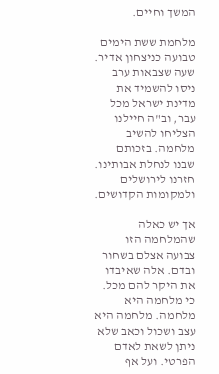המשך וחיים.

מלחמת ששת הימים טבועה כניצחון אדיר. שעה שצבאות ערב ניסו להשמיד את מדינת ישראל מכל עבר, וב"ה חיילנו הצליחו להשיב מלחמה. בזכותם שבנו לנחלת אבותינו. חזרנו לירושלים ולמקומות הקדושים.

אך יש כאלה שהמלחמה הזו צבועה אצלם בשחור ובדם. אלה שאיבדו את היקר להם מכל. כי מלחמה היא מלחמה. מלחמה היא עצב ושכול וכאב שלא ניתן לשאת לאדם הפרטי. ועל אף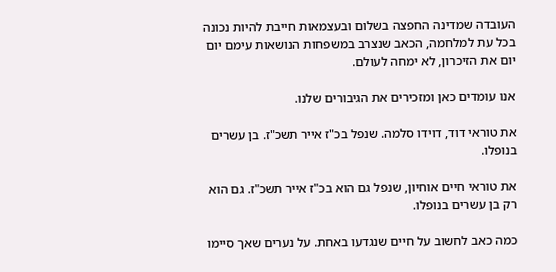העובדה שמדינה החפצה בשלום ובעצמאות חייבת להיות נכונה בכל עת למלחמה, הכאב שנצרב במשפחות הנושאות עימם יום יום את הזיכרון, לא ימחה לעולם.

אנו עומדים כאן ומזכירים את הגיבורים שלנו.

את טוראי דוד, דוידו סלמה. שנפל בכ"ז אייר תשכ"ז. בן עשרים בנופלו.

את טוראי חיים אוחיון, שנפל גם הוא בכ"ז אייר תשכ"ז. גם הוא רק בן עשרים בנופלו.

כמה כאב לחשוב על חיים שנגדעו באחת. על נערים שאך סיימו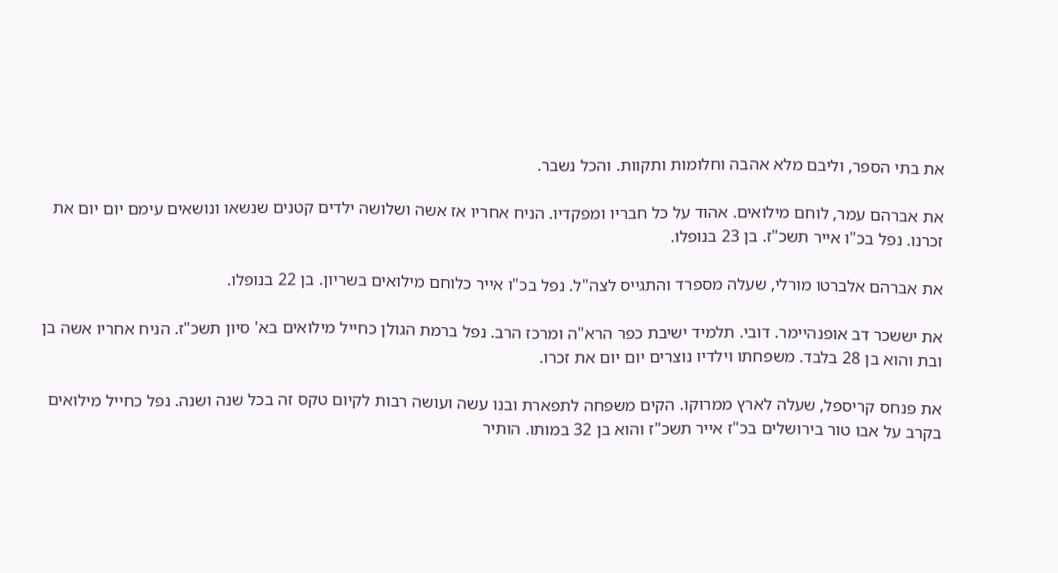את בתי הספר, וליבם מלא אהבה וחלומות ותקוות. והכל נשבר.

את אברהם עמר, לוחם מילואים. אהוד על כל חבריו ומפקדיו. הניח אחריו אז אשה ושלושה ילדים קטנים שנשאו ונושאים עימם יום יום את זכרנו. נפל בכ"ו אייר תשכ"ז. בן 23 בנופלו.

את אברהם אלברטו מורלי, שעלה מספרד והתגייס לצה"ל. נפל בכ"ו אייר כלוחם מילואים בשריון. בן 22 בנופלו.

את יששכר דב אופנהיימר. דובי. תלמיד ישיבת כפר הרא"ה ומרכז הרב. נפל ברמת הגולן כחייל מילואים בא' סיון תשכ"ז. הניח אחריו אשה בן ובת והוא בן 28 בלבד. משפחתו וילדיו נוצרים יום יום את זכרו.

את פנחס קריספל, שעלה לארץ ממרוקו. הקים משפחה לתפארת ובנו עשה ועושה רבות לקיום טקס זה בכל שנה ושנה. נפל כחייל מילואים בקרב על אבו טור בירושלים בכ"ז אייר תשכ"ז והוא בן 32 במותו. הותיר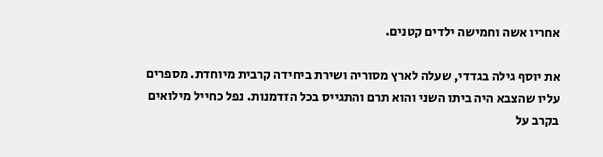אחריו אשה וחמישה ילדים קטנים.

את יוסף גילה בגדדי, שעלה לארץ מסוריה ושירת ביחידה קרבית מיוחדת. מספרים עליו שהצבא היה ביתו השני והוא תרם והתגייס בכל הזדמנות. נפל כחייל מילואים בקרב על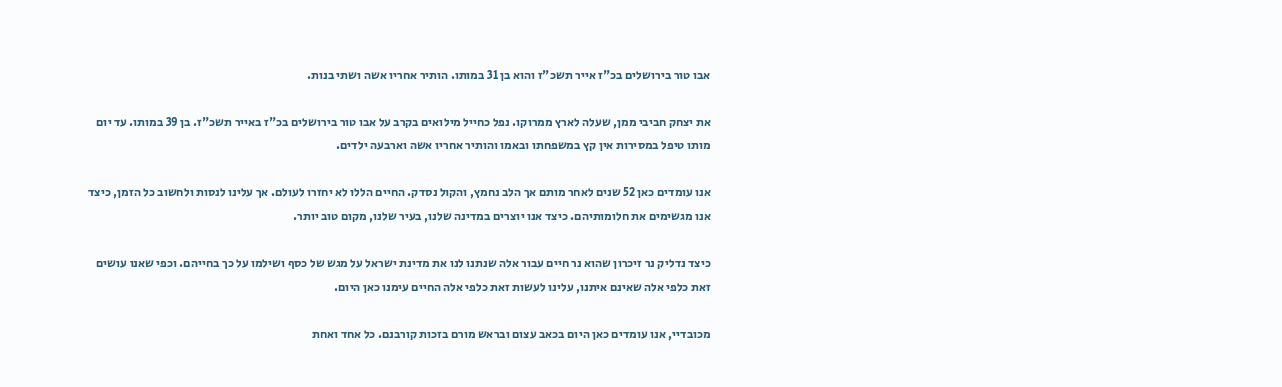אבו טור בירושלים בכ"ז אייר תשכ"ז והוא בן 31 במותו. הותיר אחריו אשה ושתי בנות.

את יצחק חביבי ממן, שעלה לארץ ממרוקו. נפל כחייל מילואים בקרב על אבו טור בירושלים בכ"ז באייר תשכ"ז. בן 39 במותו. עד יום מותו טיפל במסירות אין קץ במשפחתו ובאמו והותיר אחריו אשה וארבעה ילדים.

אנו עומדים כאן 52 שנים לאחר מותם אך הלב נחמץ, והקול נסדק. החיים הללו לא יחזרו לעולם. אך עלינו לנסות ולחשוב כל הזמן, כיצד אנו מגשימים את חלומותיהם. כיצד אנו יוצרים במדינה שלנו, בעיר שלנו, מקום טוב יותר.

כיצד נדליק נר זיכרון שהוא נר חיים עבור אלה שנתנו לנו את מדינת ישראל על מגש של כסף ושילמו על כך בחייהם. וכפי שאנו עושים זאת כלפי אלה שאינם איתנו, עלינו לעשות זאת כלפי אלה החיים עימנו כאן היום.

מכובדיי, אנו עומדים כאן היום בכאב עצום ובראש מורם בזכות קורבנם. כל אחד ואחת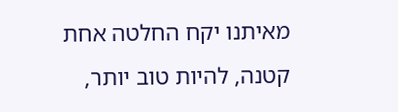מאיתנו יקח החלטה אחת קטנה, להיות טוב יותר,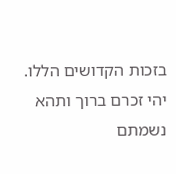בזכות הקדושים הללו.  יהי זכרם ברוך ותהא נשמתם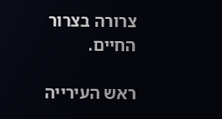צרורה בצרור החיים.

ראש העירייה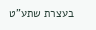בעצרת שתע"ט